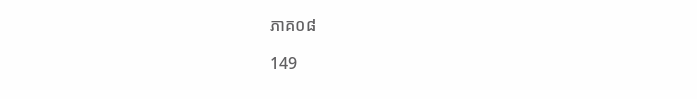ភាគ០៨

149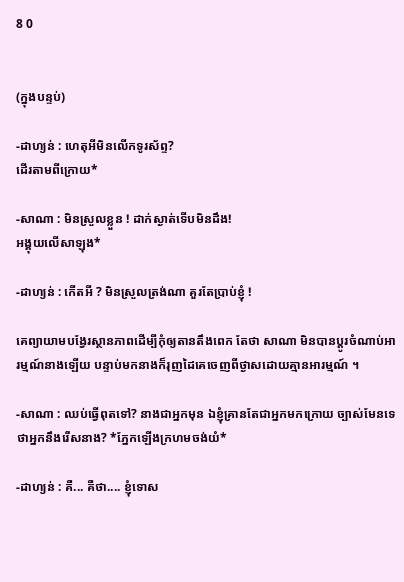8 0


(ក្នុងបន្ទប់)

-ដាហ្យន់ : ហេតុអីមិនលើកទូរស័ព្ទ?
ដើរតាមពីក្រោយ*

-សាណា : មិនស្រួលខ្លួន ! ដាក់ស្ងាត់ទើបមិនដឹង!
អង្គុយលើសាឡុង*

-ដាហ្យន់ : កើតអី ? មិនស្រួលត្រង់ណា គួរតែប្រាប់ខ្ញុំ !

គេព្យាយាមបង្វែរស្ថានភាពដើម្បីកុំឲ្យតានតឹងពេក តែថា សាណា មិនបានប្ដូរចំណាប់អារម្មណ៍នាងឡើយ បន្ទាប់មកនាងក៏រុញដៃគេចេញពីថ្ងាសដោយគ្មានអារម្មណ៍ ។

-សាណា : ឈប់ធ្វើពុតទៅ? នាងជាអ្នកមុន ឯខ្ញុំគ្រានតែជាអ្នកមកក្រោយ ច្បាស់មែនទេថាអ្នកនឹងរើសនាង? *ភ្នែកឡើងក្រហមចង់យំ*

-ដាហ្យន់ : គឺ... គឺថា.... ខ្ញុំទោស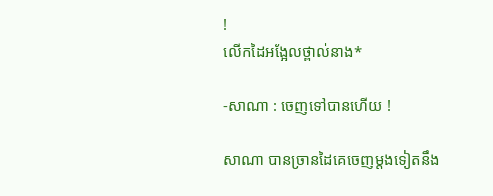!
លើកដៃអង្អែលថ្ពាល់នាង*

-សាណា : ចេញទៅបានហើយ !

សាណា បានច្រានដៃគេចេញម្ដងទៀតនឹង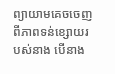ព្យាយាមគេចចេញពីភាពទន់ខ្សោយរបស់នាង បើនាង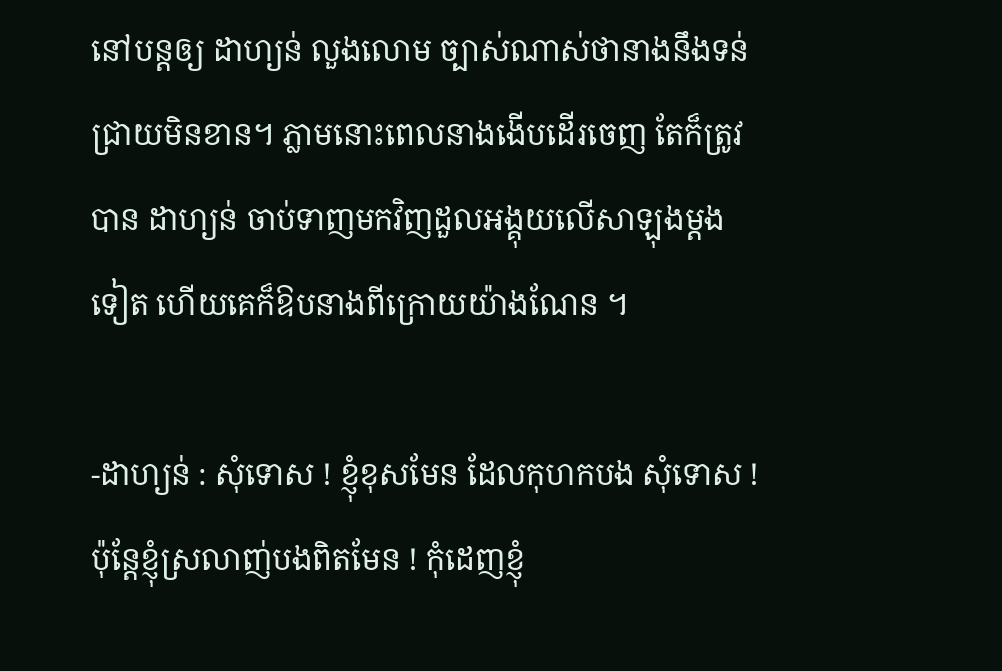នៅបន្តឲ្យ ដាហ្យន់ លួងលោម ច្បាស់ណាស់ថានាងនឹងទន់ជ្រាយមិនខាន។ ភ្លាមនោះពេលនាងងើបដើរចេញ តែក៏ត្រូវបាន ដាហ្យន់ ចាប់ទាញមកវិញដួលអង្គុយលើសាឡុងម្ដងទៀត ហើយគេក៏ឱបនាងពីក្រោយយ៉ាងណែន ។

-ដាហ្យន់ : សុំទោស ! ខ្ញុំខុសមែន ដែលកុហកបង សុំទោស ! ប៉ុនែ្តខ្ញុំស្រលាញ់បងពិតមែន ! កុំដេញខ្ញុំ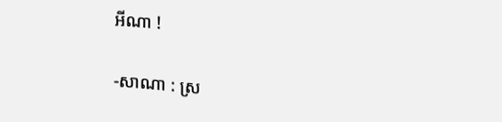អីណា !

-សាណា : ស្រ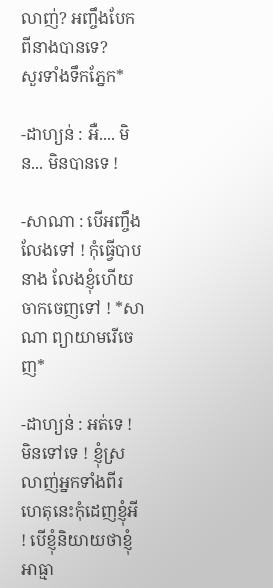លាញ់? អញ្ចឹងបែកពីនាងបានទេ?
សួរទាំងទឹកភ្នែក*

-ដាហ្យន់ : អឺ.... មិន... មិនបានទេ !

-សាណា : បើអញ្ចឹងលែងទៅ ! កុំធ្វើបាបនាង លែងខ្ញុំហើយចាកចេញទៅ ! *សាណា ព្យាយាមរើចេញ*

-ដាហ្យន់ : អត់ទេ ! មិនទៅទេ ! ខ្ញុំស្រលាញ់អ្នកទាំងពីរ ហេតុនេះកុំដេញខ្ញុំអី ! បើខ្ញុំនិយាយថាខ្ញុំអាធ្មា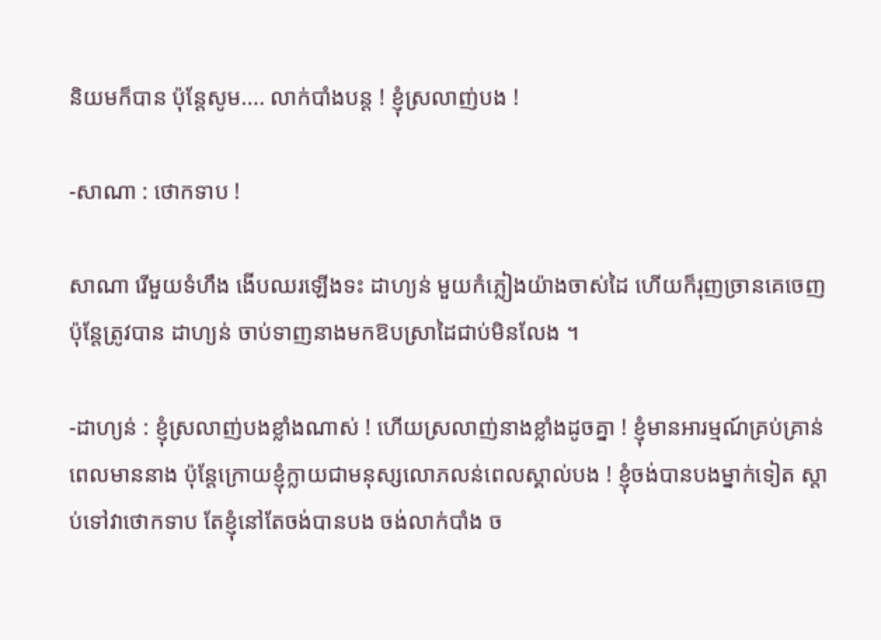និយមក៏បាន ប៉ុនែ្តសូម.... លាក់បាំងបន្ត ! ខ្ញុំស្រលាញ់បង !

-សាណា : ថោកទាប !

សាណា រើមួយទំហឹង ងើបឈរឡើងទះ ដាហ្យន់ មួយកំភ្លៀងយ៉ាងចាស់ដៃ ហើយក៏រុញច្រានគេចេញ ប៉ុនែ្តត្រូវបាន ដាហ្យន់ ចាប់ទាញនាងមកឱបស្រាដៃជាប់មិនលែង ។

-ដាហ្យន់ : ខ្ញុំស្រលាញ់បងខ្លាំងណាស់ ! ហើយស្រលាញ់នាងខ្លាំងដូចគ្នា ! ខ្ញុំមានអារម្មណ៍គ្រប់គ្រាន់ពេលមាននាង ប៉ុនែ្តក្រោយខ្ញុំក្លាយជាមនុស្សលោភលន់ពេលស្គាល់បង ! ខ្ញុំចង់បានបងម្នាក់ទៀត ស្ដាប់ទៅវាថោកទាប តែខ្ញុំនៅតែចង់បានបង ចង់លាក់បាំង ច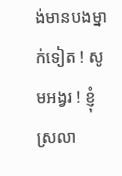ង់មានបងម្នាក់ទៀត ! សូមអង្វរ ! ខ្ញុំស្រលា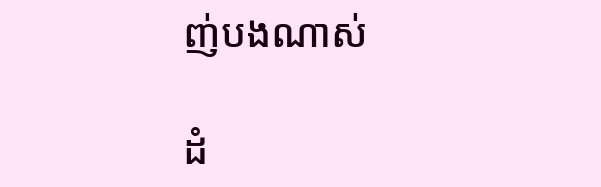ញ់បងណាស់

ដំ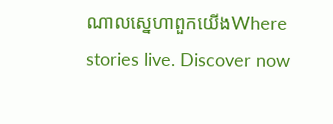ណាលស្នេហាពួកយើងWhere stories live. Discover now